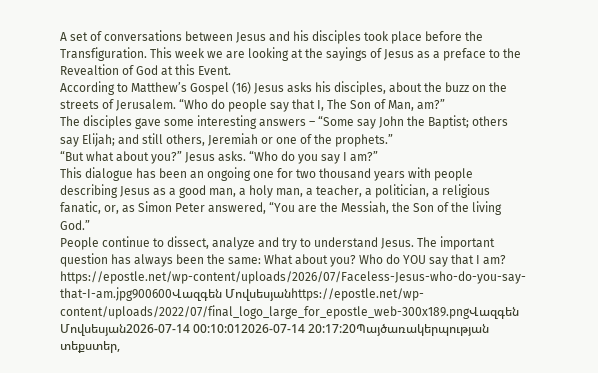A set of conversations between Jesus and his disciples took place before the Transfiguration. This week we are looking at the sayings of Jesus as a preface to the Revealtion of God at this Event.
According to Matthew’s Gospel (16) Jesus asks his disciples, about the buzz on the streets of Jerusalem. “Who do people say that I, The Son of Man, am?”
The disciples gave some interesting answers – “Some say John the Baptist; others say Elijah; and still others, Jeremiah or one of the prophets.”
“But what about you?” Jesus asks. “Who do you say I am?”
This dialogue has been an ongoing one for two thousand years with people describing Jesus as a good man, a holy man, a teacher, a politician, a religious fanatic, or, as Simon Peter answered, “You are the Messiah, the Son of the living God.”
People continue to dissect, analyze and try to understand Jesus. The important question has always been the same: What about you? Who do YOU say that I am?
https://epostle.net/wp-content/uploads/2026/07/Faceless-Jesus-who-do-you-say-that-I-am.jpg900600Վազգեն Մովսեսյանhttps://epostle.net/wp-content/uploads/2022/07/final_logo_large_for_epostle_web-300x189.pngՎազգեն Մովսեսյան2026-07-14 00:10:012026-07-14 20:17:20Պայծառակերպության տեքստեր,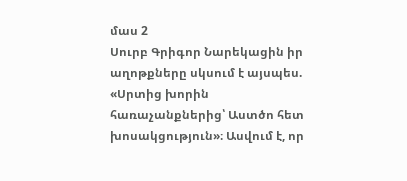մաս 2
Սուրբ Գրիգոր Նարեկացին իր աղոթքները սկսում է այսպես. «Սրտից խորին հառաչանքներից՝ Աստծո հետ խոսակցություն»։ Ասվում է, որ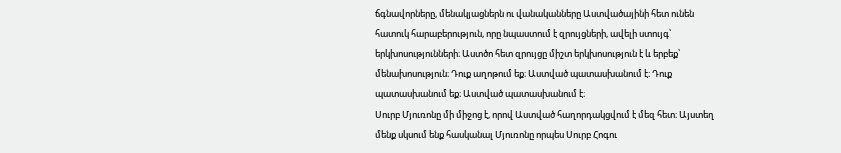ճգնավորները, մենակյացներն ու վանականները Աստվածայինի հետ ունեն հատուկ հարաբերություն, որը նպաստում է զրույցների, ավելի ստույգ՝ երկխոսությունների։ Աստծո հետ զրույցը միշտ երկխոսություն է և երբեք՝ մենախոսություն։ Դուք աղոթում եք։ Աստված պատասխանում է։ Դուք պատասխանում եք։ Աստված պատասխանում է։
Սուրբ Մյուռոնը մի միջոց է, որով Աստված հաղորդակցվում է մեզ հետ։ Այստեղ մենք սկսում ենք հասկանալ Մյուռոնը որպես Սուրբ Հոգու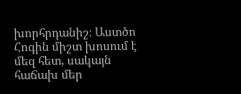խորհրդանիշ։ Աստծո Հոգին միշտ խոսում է մեզ հետ, սակայն հաճախ մեր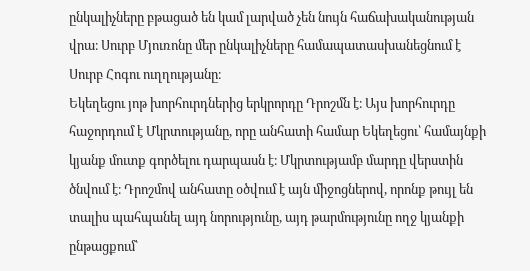ընկալիչները բթացած են կամ լարված չեն նույն հաճախականության վրա։ Սուրբ Մյուռոնը մեր ընկալիչները համապատասխանեցնում է Սուրբ Հոգու ուղղությանը։
Եկեղեցու յոթ խորհուրդներից երկրորդը Դրոշմն է։ Այս խորհուրդը հաջորդում է Մկրտությանը, որը անհատի համար Եկեղեցու՝ համայնքի կյանք մուտք գործելու դարպասն է։ Մկրտությամբ մարդը վերստին ծնվում է։ Դրոշմով անհատը օծվում է այն միջոցներով, որոնք թույլ են տալիս պահպանել այդ նորությունը, այդ թարմությունը ողջ կյանքի ընթացքում՝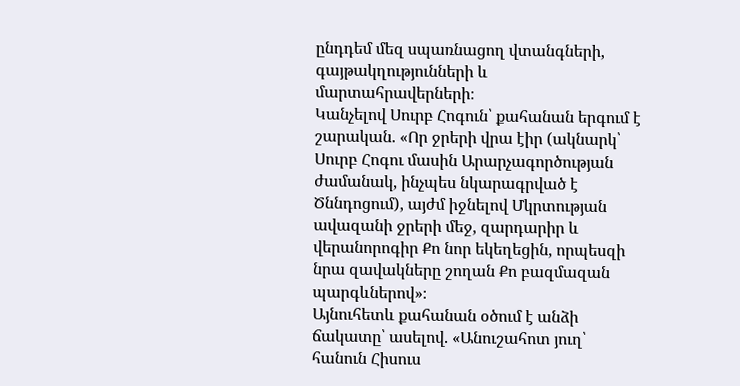ընդդեմ մեզ սպառնացող վտանգների, գայթակղությունների և մարտահրավերների։
Կանչելով Սուրբ Հոգուն՝ քահանան երգում է շարական. «Որ ջրերի վրա էիր (ակնարկ՝ Սուրբ Հոգու մասին Արարչագործության ժամանակ, ինչպես նկարագրված է Ծննդոցում), այժմ իջնելով Մկրտության ավազանի ջրերի մեջ, զարդարիր և վերանորոգիր Քո նոր եկեղեցին, որպեսզի նրա զավակները շողան Քո բազմազան պարգևներով»։
Այնուհետև քահանան օծում է անձի ճակատը՝ ասելով. «Անուշահոտ յուղ՝ հանուն Հիսուս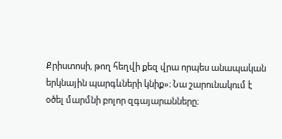Քրիստոսի, թող հեղվի քեզ վրա որպես անապական երկնային պարգևների կնիք»։ Նա շարունակում է օծել մարմնի բոլոր զգայարանները։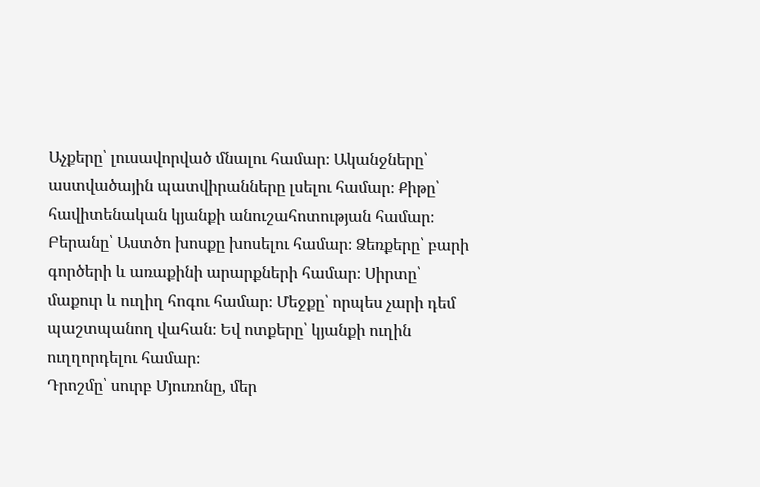Աչքերը՝ լուսավորված մնալու համար։ Ականջները՝ աստվածային պատվիրանները լսելու համար։ Քիթը՝ հավիտենական կյանքի անուշահոտության համար։ Բերանը՝ Աստծո խոսքը խոսելու համար։ Ձեռքերը՝ բարի գործերի և առաքինի արարքների համար։ Սիրտը՝ մաքուր և ուղիղ հոգու համար։ Մեջքը՝ որպես չարի դեմ պաշտպանող վահան։ Եվ ոտքերը՝ կյանքի ուղին ուղղորդելու համար։
Դրոշմը՝ սուրբ Մյուռոնը, մեր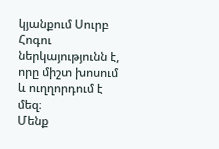կյանքում Սուրբ Հոգու ներկայությունն է, որը միշտ խոսում և ուղղորդում է մեզ։
Մենք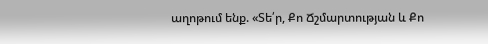աղոթում ենք. «Տե՛ր, Քո Ճշմարտության և Քո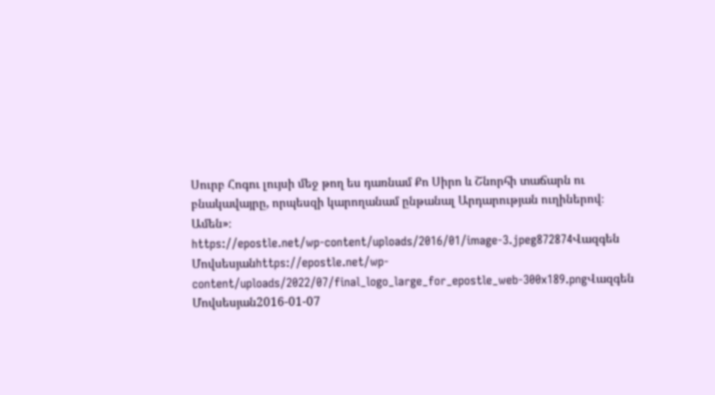Սուրբ Հոգու լույսի մեջ թող ես դառնամ Քո Սիրո և Շնորհի տաճարն ու բնակավայրը, որպեսզի կարողանամ ընթանալ Արդարության ուղիներով։ Ամեն»։
https://epostle.net/wp-content/uploads/2016/01/image-3.jpeg872874Վազգեն Մովսեսյանhttps://epostle.net/wp-content/uploads/2022/07/final_logo_large_for_epostle_web-300x189.pngՎազգեն Մովսեսյան2016-01-07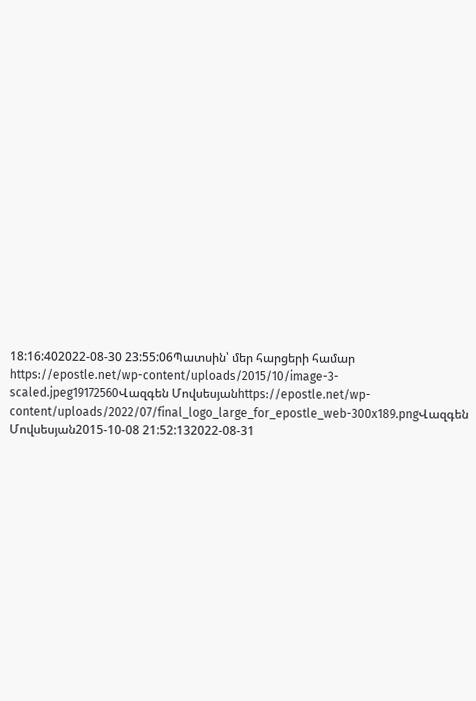18:16:402022-08-30 23:55:06Պատսին՝ մեր հարցերի համար
https://epostle.net/wp-content/uploads/2015/10/image-3-scaled.jpeg19172560Վազգեն Մովսեսյանhttps://epostle.net/wp-content/uploads/2022/07/final_logo_large_for_epostle_web-300x189.pngՎազգեն Մովսեսյան2015-10-08 21:52:132022-08-31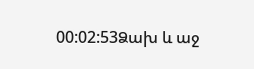00:02:53Ձախ և աջ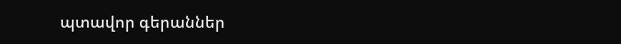պտավոր գերաններ